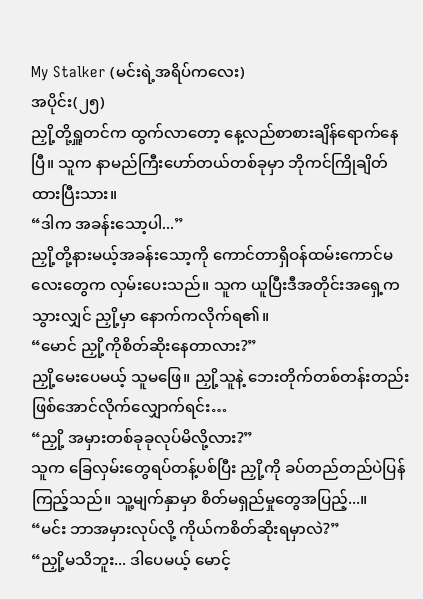My Stalker (မင်းရဲ့အရိပ်ကလေး)
အပိုင်း(၂၅)
ညှို့တို့ရှူတင်က ထွက်လာတော့ နေ့လည်စာစားချိန်ရောက်နေပြီ။ သူက နာမည်ကြီးဟော်တယ်တစ်ခုမှာ ဘိုကင်ကြိုချိတ်ထားပြီးသား။
“ဒါက အခန်းသော့ပါ...”
ညှို့တို့နားမယ့်အခန်းသော့ကို ကောင်တာရှိဝန်ထမ်းကောင်မလေးတွေက လှမ်းပေးသည်။ သူက ယူပြီးဒီအတိုင်းအရှေ့ကသွားလျှင် ညှို့မှာ နောက်ကလိုက်ရ၏။
“မောင် ညှို့ကိုစိတ်ဆိုးနေတာလား?”
ညှို့မေးပေမယ့် သူမဖြေ။ ညှို့သူနဲ့ ဘေးတိုက်တစ်တန်းတည်းဖြစ်အောင်လိုက်လျှောက်ရင်း…
“ညှို့ အမှားတစ်ခုခုလုပ်မိလို့လား?”
သူက ခြေလှမ်းတွေရပ်တန့်ပစ်ပြီး ညှို့ကို ခပ်တည်တည်ပဲပြန်ကြည့်သည်။ သူ့မျက်နှာမှာ စိတ်မရှည်မှုတွေအပြည့်...။
“မင်း ဘာအမှားလုပ်လို့ ကိုယ်ကစိတ်ဆိုးရမှာလဲ?”
“ညှို့မသိဘူး... ဒါပေမယ့် မောင့်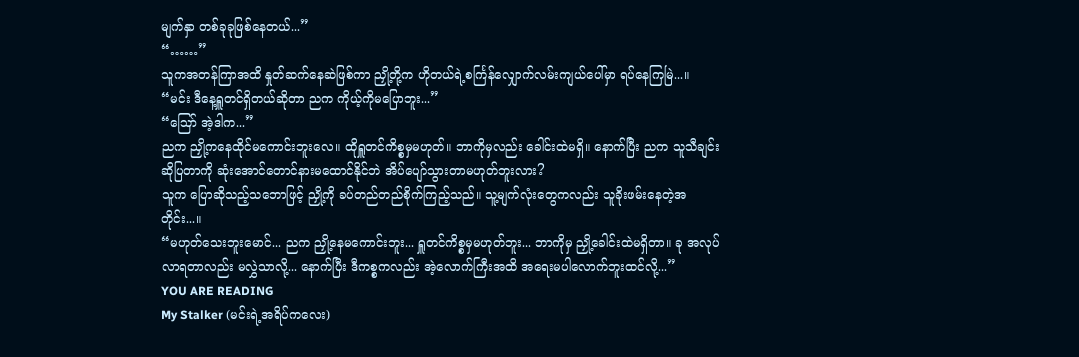မျက်နှာ တစ်ခုခုဖြစ်နေတယ်...”
“……”
သူကအတန်ကြာအထိ နှုတ်ဆက်နေဆဲဖြစ်ကာ ညှို့တို့က ဟိုတယ်ရဲ့စင်္ကြန်လျှောက်လမ်းကျယ်ပေါ်မှာ ရပ်နေကြမြဲ...။
“မင်း ဒီနေ့ရှူတင်ရှိတယ်ဆိုတာ ညက ကိုယ့်ကိုမပြောဘူး...”
“ဪ အဲ့ဒါက...”
ညက ညှို့ကနေထိုင်မကောင်းဘူးလေ။ ထိုရှူတင်ကိစ္စမှမဟုတ်။ ဘာကိုမှလည်း ခေါင်းထဲမရှိ။ နောက်ပြီး ညက သူသီချင်းဆိုပြတာကို ဆုံးအောင်တောင်နားမထောင်နိုင်ဘဲ အိပ်ပျော်သွားတာမဟုတ်ဘူးလား?
သူက ပြောဆိုသည့်သဘောဖြင့် ညှို့ကို ခပ်တည်တည်စိုက်ကြည့်သည်။ သူ့မျက်လုံးတွေကလည်း သူခိုးဖမ်းနေတဲ့အတိုင်း...။
“မဟုတ်သေးဘူးမောင်... ညက ညှို့နေမကောင်းဘူး... ရှူတင်ကိစ္စမှမဟုတ်ဘူး... ဘာကိုမှ ညှို့ခေါင်းထဲမရှိတာ။ ခု အလုပ်လာရတာလည်း မလွှဲသာလို့... နောက်ပြီး ဒီကစ္စကလည်း အဲ့လောက်ကြီးအထိ အရေးမပါလောက်ဘူးထင်လို့...”
YOU ARE READING
My Stalker (မင်းရဲ့အရိပ်ကလေး)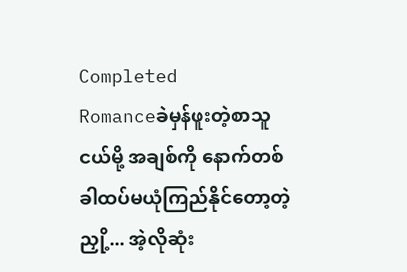Completed
Romanceခဲမှန်ဖူးတဲ့စာသူငယ်မို့ အချစ်ကို နောက်တစ်ခါထပ်မယုံကြည်နိုင်တော့တဲ့ညှို့... အဲ့လိုဆုံး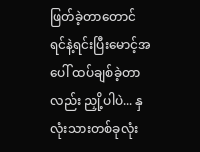ဖြတ်ခဲ့တာတောင် ရင်နဲ့ရင်းပြီးမောင့်အပေါ် ထပ်ချစ်ခဲ့တာလည်း ညှို့ပါပဲ... နှလုံးသားတစ်ခုလုံး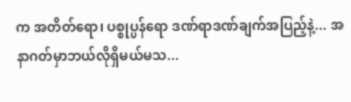က အတိတ်ရော၊ ပစ္စုပ္ပန်ရော ဒဏ်ရာဒဏ်ချက်အပြည့်နဲ့... အနာဂတ်မှာဘယ်လိုရှိမယ်မသ...